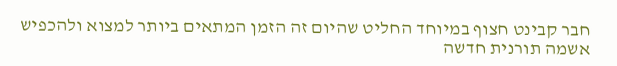חבר קבינט חצוף במיוחד החליט שהיום זה הזמן המתאים ביותר למצוא ולהכפיש אשמה תורנית חדשה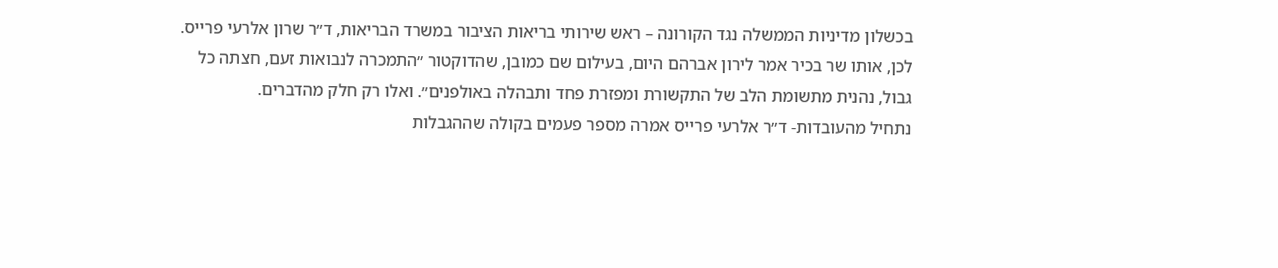בכשלון מדיניות הממשלה נגד הקורונה – ראש שירותי בריאות הציבור במשרד הבריאות, ד״ר שרון אלרעי פרייס.
לכן, אותו שר בכיר אמר לירון אברהם היום, בעילום שם כמובן, שהדוקטור ״התמכרה לנבואות זעם, חצתה כל גבול, נהנית מתשומת הלב של התקשורת ומפזרת פחד ותבהלה באולפנים״. ואלו רק חלק מהדברים.
נתחיל מהעובדות- ד״ר אלרעי פרייס אמרה מספר פעמים בקולה שההגבלות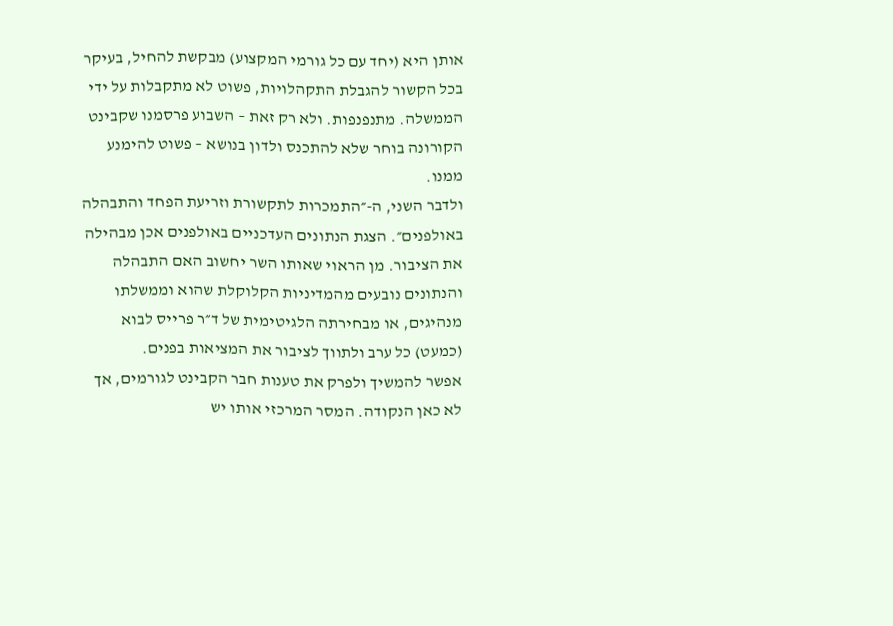אותן היא (יחד עם כל גורמי המקצוע) מבקשת להחיל, בעיקר בכל הקשור להגבלת התקהלויות, פשוט לא מתקבלות על ידי הממשלה. מתנפנפות. ולא רק זאת – השבוע פרסמנו שקבינט הקורונה בוחר שלא להתכנס ולדון בנושא – פשוט להימנע ממנו.
ולדבר השני, ה-״התמכרות לתקשורת וזריעת הפחד והתבהלה באולפנים״. הצגת הנתונים העדכניים באולפנים אכן מבהילה את הציבור. מן הראוי שאותו השר יחשוב האם התבהלה והנתונים נובעים מהמדיניות הקלוקלת שהוא וממשלתו מנהיגים, או מבחירתה הלגיטימית של ד״ר פרייס לבוא (כמעט) כל ערב ולתווך לציבור את המציאות בפנים.
אפשר להמשיך ולפרק את טענות חבר הקבינט לגורמים, אך לא כאן הנקודה. המסר המרכזי אותו יש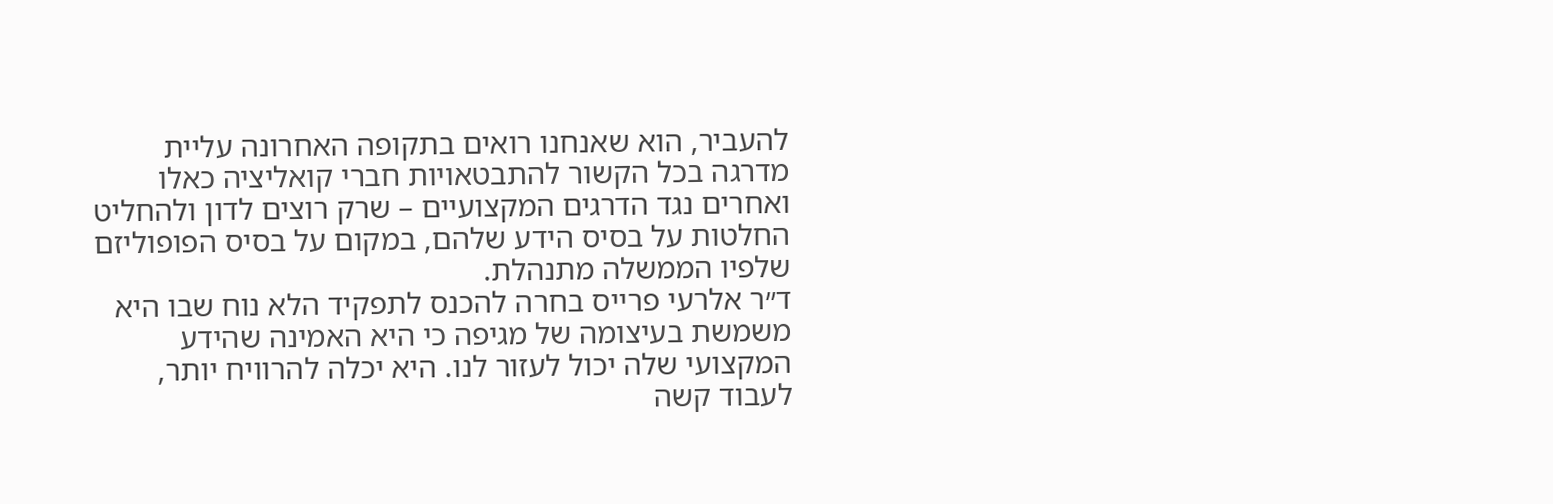להעביר, הוא שאנחנו רואים בתקופה האחרונה עליית מדרגה בכל הקשור להתבטאויות חברי קואליציה כאלו ואחרים נגד הדרגים המקצועיים – שרק רוצים לדון ולהחליט החלטות על בסיס הידע שלהם, במקום על בסיס הפופוליזם שלפיו הממשלה מתנהלת.
ד״ר אלרעי פרייס בחרה להכנס לתפקיד הלא נוח שבו היא משמשת בעיצומה של מגיפה כי היא האמינה שהידע המקצועי שלה יכול לעזור לנו. היא יכלה להרוויח יותר, לעבוד קשה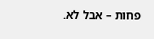פחות – אבל לא.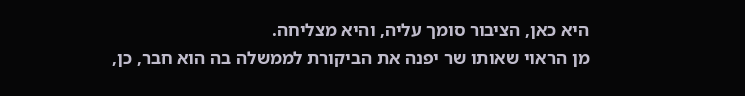היא כאן, הציבור סומך עליה, והיא מצליחה.
מן הראוי שאותו שר יפנה את הביקורת לממשלה בה הוא חבר, כן,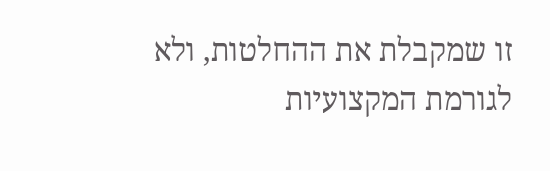זו שמקבלת את ההחלטות, ולא לגורמת המקצועיות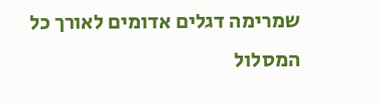שמרימה דגלים אדומים לאורך כל המסלול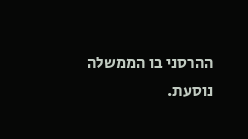ההרסני בו הממשלה נוסעת.